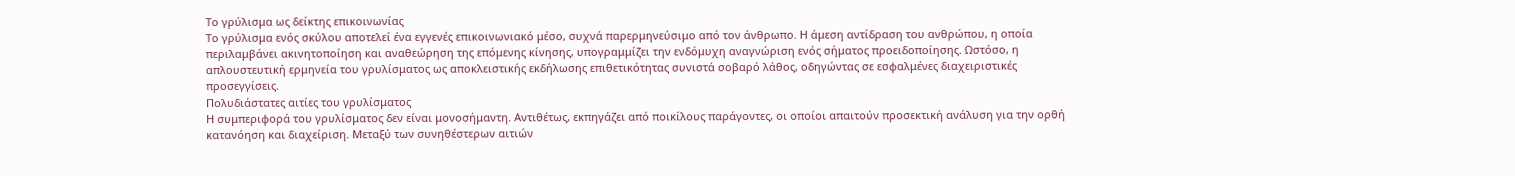Το γρύλισμα ως δείκτης επικοινωνίας
Το γρύλισμα ενός σκύλου αποτελεί ένα εγγενές επικοινωνιακό μέσο, συχνά παρερμηνεύσιμο από τον άνθρωπο. Η άμεση αντίδραση του ανθρώπου, η οποία περιλαμβάνει ακινητοποίηση και αναθεώρηση της επόμενης κίνησης, υπογραμμίζει την ενδόμυχη αναγνώριση ενός σήματος προειδοποίησης. Ωστόσο, η απλουστευτική ερμηνεία του γρυλίσματος ως αποκλειστικής εκδήλωσης επιθετικότητας συνιστά σοβαρό λάθος, οδηγώντας σε εσφαλμένες διαχειριστικές προσεγγίσεις.
Πολυδιάστατες αιτίες του γρυλίσματος
Η συμπεριφορά του γρυλίσματος δεν είναι μονοσήμαντη. Αντιθέτως, εκπηγάζει από ποικίλους παράγοντες, οι οποίοι απαιτούν προσεκτική ανάλυση για την ορθή κατανόηση και διαχείριση. Μεταξύ των συνηθέστερων αιτιών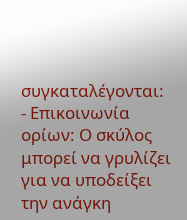συγκαταλέγονται:
- Επικοινωνία ορίων: Ο σκύλος μπορεί να γρυλίζει για να υποδείξει την ανάγκη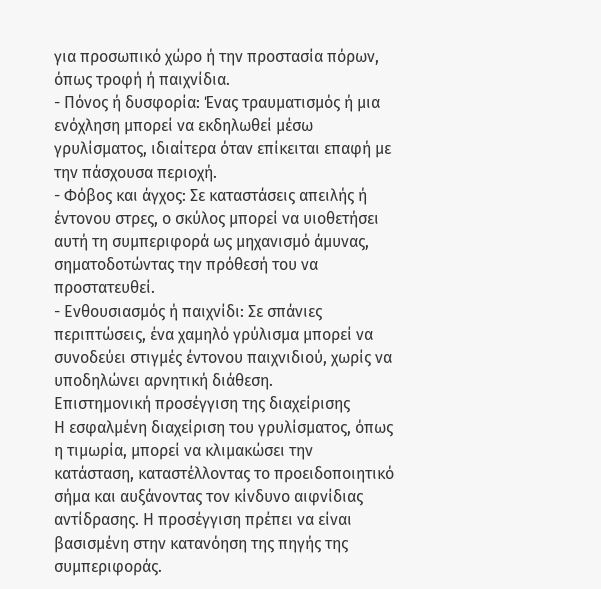για προσωπικό χώρο ή την προστασία πόρων, όπως τροφή ή παιχνίδια.
- Πόνος ή δυσφορία: Ένας τραυματισμός ή μια ενόχληση μπορεί να εκδηλωθεί μέσω γρυλίσματος, ιδιαίτερα όταν επίκειται επαφή με την πάσχουσα περιοχή.
- Φόβος και άγχος: Σε καταστάσεις απειλής ή έντονου στρες, ο σκύλος μπορεί να υιοθετήσει αυτή τη συμπεριφορά ως μηχανισμό άμυνας, σηματοδοτώντας την πρόθεσή του να προστατευθεί.
- Ενθουσιασμός ή παιχνίδι: Σε σπάνιες περιπτώσεις, ένα χαμηλό γρύλισμα μπορεί να συνοδεύει στιγμές έντονου παιχνιδιού, χωρίς να υποδηλώνει αρνητική διάθεση.
Επιστημονική προσέγγιση της διαχείρισης
Η εσφαλμένη διαχείριση του γρυλίσματος, όπως η τιμωρία, μπορεί να κλιμακώσει την κατάσταση, καταστέλλοντας το προειδοποιητικό σήμα και αυξάνοντας τον κίνδυνο αιφνίδιας αντίδρασης. Η προσέγγιση πρέπει να είναι βασισμένη στην κατανόηση της πηγής της συμπεριφοράς.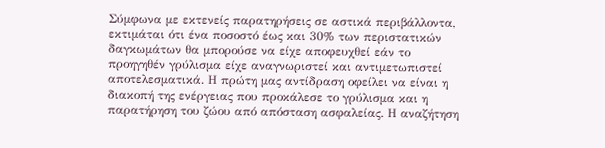Σύμφωνα με εκτενείς παρατηρήσεις σε αστικά περιβάλλοντα, εκτιμάται ότι ένα ποσοστό έως και 30% των περιστατικών δαγκωμάτων θα μπορούσε να είχε αποφευχθεί εάν το προηγηθέν γρύλισμα είχε αναγνωριστεί και αντιμετωπιστεί αποτελεσματικά. Η πρώτη μας αντίδραση οφείλει να είναι η διακοπή της ενέργειας που προκάλεσε το γρύλισμα και η παρατήρηση του ζώου από απόσταση ασφαλείας. Η αναζήτηση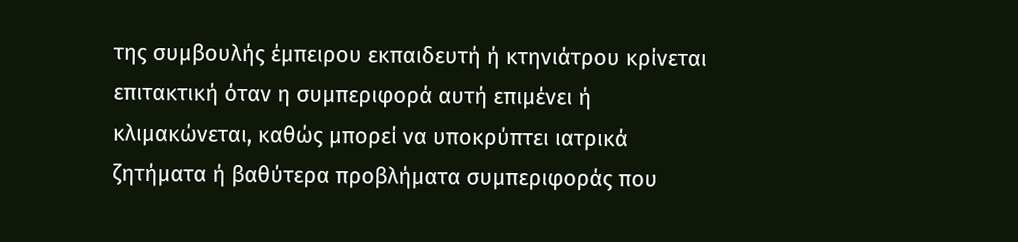της συμβουλής έμπειρου εκπαιδευτή ή κτηνιάτρου κρίνεται επιτακτική όταν η συμπεριφορά αυτή επιμένει ή κλιμακώνεται, καθώς μπορεί να υποκρύπτει ιατρικά ζητήματα ή βαθύτερα προβλήματα συμπεριφοράς που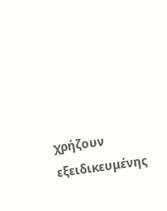χρήζουν εξειδικευμένης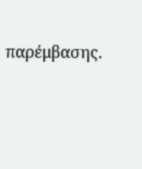παρέμβασης.